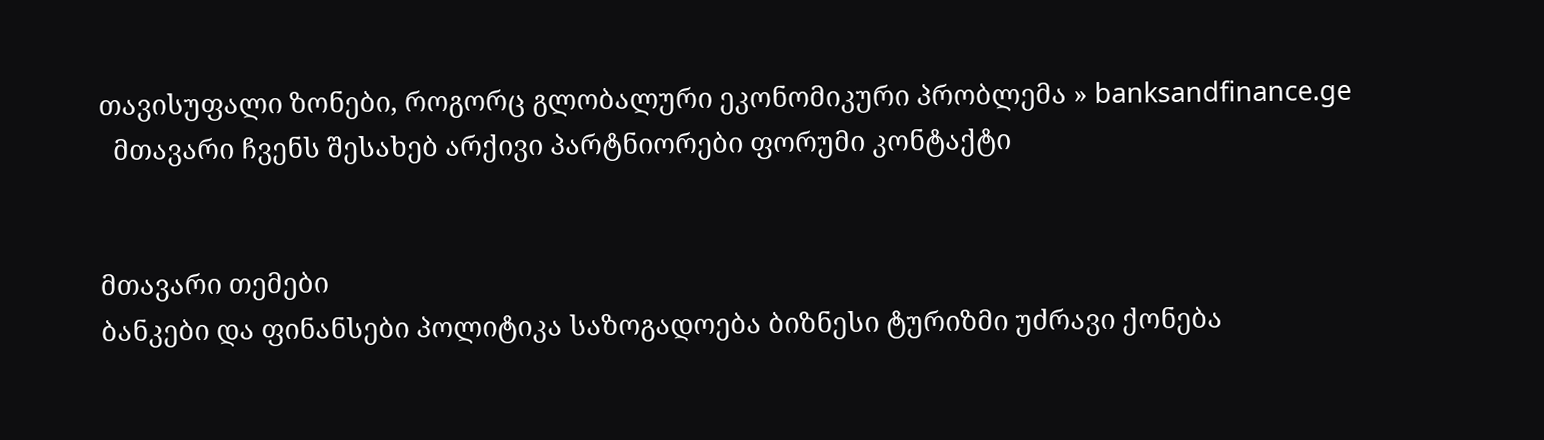თავისუფალი ზონები, როგორც გლობალური ეკონომიკური პრობლემა » banksandfinance.ge
  მთავარი ჩვენს შესახებ არქივი პარტნიორები ფორუმი კონტაქტი


მთავარი თემები
ბანკები და ფინანსები პოლიტიკა საზოგადოება ბიზნესი ტურიზმი უძრავი ქონება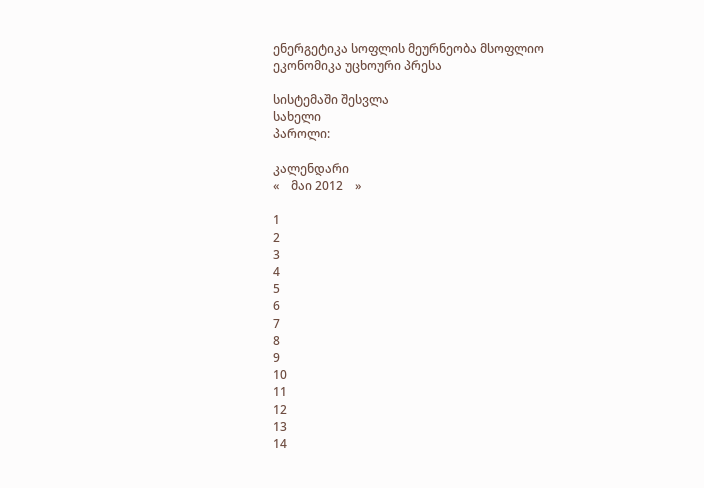ენერგეტიკა სოფლის მეურნეობა მსოფლიო ეკონომიკა უცხოური პრესა

სისტემაში შესვლა
სახელი
პაროლი:

კალენდარი
«    მაი 2012    »

1
2
3
4
5
6
7
8
9
10
11
12
13
14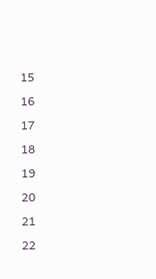15
16
17
18
19
20
21
22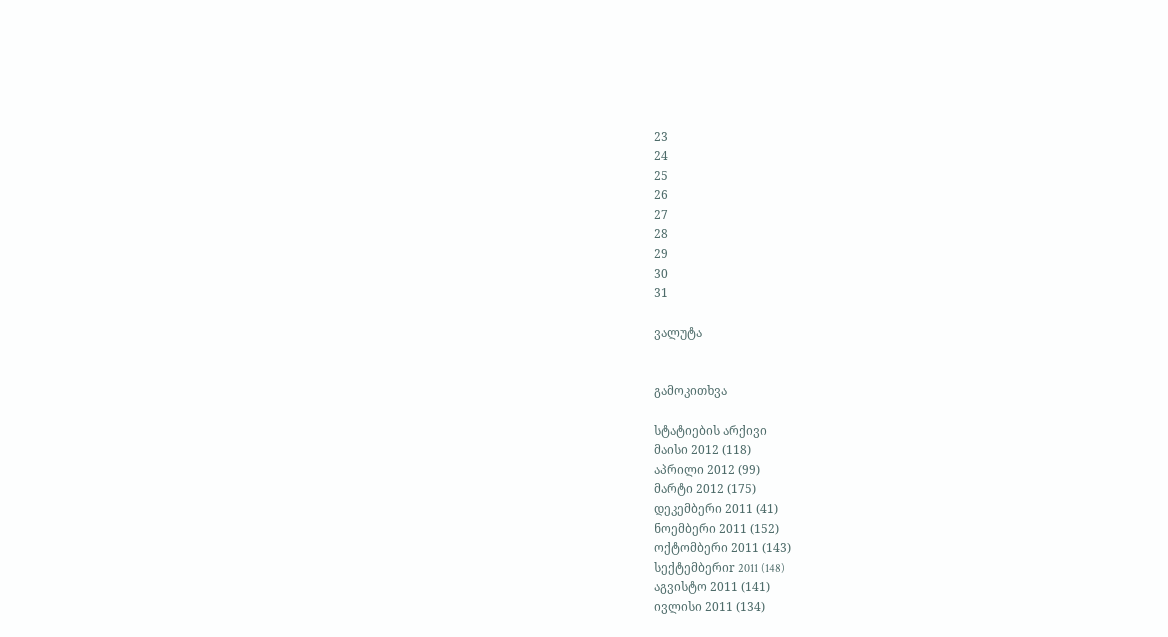23
24
25
26
27
28
29
30
31

ვალუტა


გამოკითხვა

სტატიების არქივი
მაისი 2012 (118)
აპრილი 2012 (99)
მარტი 2012 (175)
დეკემბერი 2011 (41)
ნოემბერი 2011 (152)
ოქტომბერი 2011 (143)
სექტემბერიr 2011 (148)
აგვისტო 2011 (141)
ივლისი 2011 (134)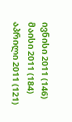ივნისი 2011 (146)
მაისი 2011 (184)
აპრილი 2011 (121)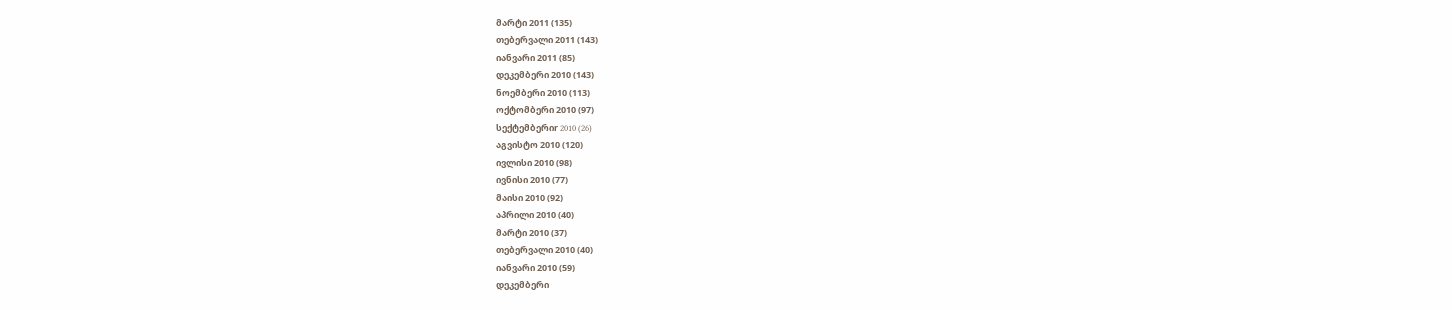მარტი 2011 (135)
თებერვალი 2011 (143)
იანვარი 2011 (85)
დეკემბერი 2010 (143)
ნოემბერი 2010 (113)
ოქტომბერი 2010 (97)
სექტემბერიr 2010 (26)
აგვისტო 2010 (120)
ივლისი 2010 (98)
ივნისი 2010 (77)
მაისი 2010 (92)
აპრილი 2010 (40)
მარტი 2010 (37)
თებერვალი 2010 (40)
იანვარი 2010 (59)
დეკემბერი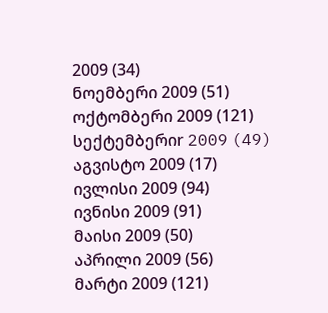2009 (34)
ნოემბერი 2009 (51)
ოქტომბერი 2009 (121)
სექტემბერიr 2009 (49)
აგვისტო 2009 (17)
ივლისი 2009 (94)
ივნისი 2009 (91)
მაისი 2009 (50)
აპრილი 2009 (56)
მარტი 2009 (121)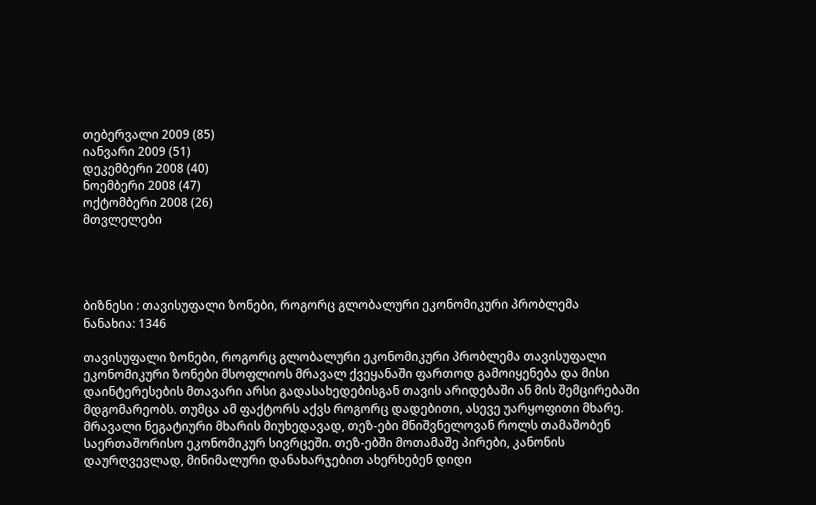თებერვალი 2009 (85)
იანვარი 2009 (51)
დეკემბერი 2008 (40)
ნოემბერი 2008 (47)
ოქტომბერი 2008 (26)
მთვლელები




ბიზნესი : თავისუფალი ზონები, როგორც გლობალური ეკონომიკური პრობლემა
ნანახია: 1346

თავისუფალი ზონები, როგორც გლობალური ეკონომიკური პრობლემა თავისუფალი ეკონომიკური ზონები მსოფლიოს მრავალ ქვეყანაში ფართოდ გამოიყენება და მისი დაინტერესების მთავარი არსი გადასახედებისგან თავის არიდებაში ან მის შემცირებაში მდგომარეობს. თუმცა ამ ფაქტორს აქვს როგორც დადებითი, ასევე უარყოფითი მხარე. მრავალი ნეგატიური მხარის მიუხედავად, თეზ-ები მნიშვნელოვან როლს თამაშობენ საერთაშორისო ეკონომიკურ სივრცეში. თეზ-ებში მოთამაშე პირები, კანონის დაურღვევლად, მინიმალური დანახარჯებით ახერხებენ დიდი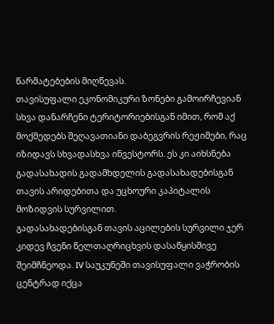წარმატებების მიღწევას.
თავისუფალი ეკონომიკური ზონები გამოირჩევიან სხვა დანარჩენი ტერიტორიებისგან იმით, რომ აქ მოქმედებს შეღავათიანი დაბეგვრის რეჟიმები, რაც იზიდავს სხვადასხვა ინვესტორს. ეს კი აიხსნება გადასახადის გადამხდელის გადასახადებისგან თავის არიდებითა და უცხოური კაპიტალის მოზიდვის სურვილით.
გადასახადებისგან თავის აცილების სურვილი ჯერ კიდევ ჩვენი წელთაღრიცხვის დასაწყისშივე შეიმჩნეოდა. IV საუკუნეში თავისუფალი ვაჭრობის ცენტრად იქცა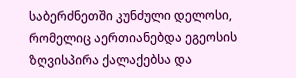საბერძნეთში კუნძული დელოსი, რომელიც აერთიანებდა ეგეოსის ზღვისპირა ქალაქებსა და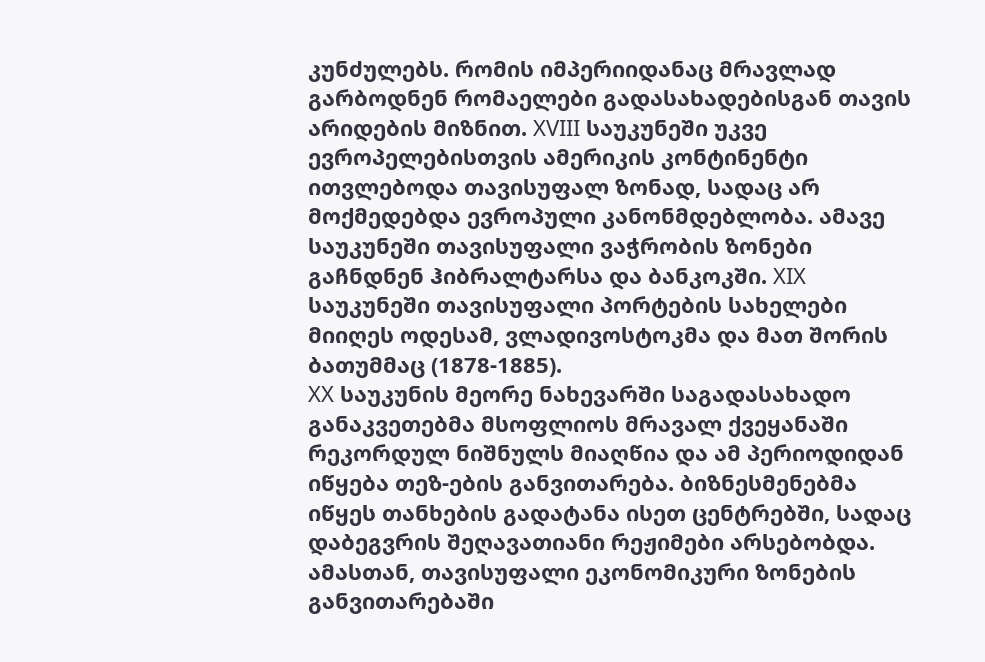კუნძულებს. რომის იმპერიიდანაც მრავლად გარბოდნენ რომაელები გადასახადებისგან თავის არიდების მიზნით. XVIII საუკუნეში უკვე ევროპელებისთვის ამერიკის კონტინენტი ითვლებოდა თავისუფალ ზონად, სადაც არ მოქმედებდა ევროპული კანონმდებლობა. ამავე საუკუნეში თავისუფალი ვაჭრობის ზონები გაჩნდნენ ჰიბრალტარსა და ბანკოკში. XIX საუკუნეში თავისუფალი პორტების სახელები მიიღეს ოდესამ, ვლადივოსტოკმა და მათ შორის ბათუმმაც (1878-1885).
XX საუკუნის მეორე ნახევარში საგადასახადო განაკვეთებმა მსოფლიოს მრავალ ქვეყანაში რეკორდულ ნიშნულს მიაღწია და ამ პერიოდიდან იწყება თეზ-ების განვითარება. ბიზნესმენებმა იწყეს თანხების გადატანა ისეთ ცენტრებში, სადაც დაბეგვრის შეღავათიანი რეჟიმები არსებობდა. ამასთან, თავისუფალი ეკონომიკური ზონების განვითარებაში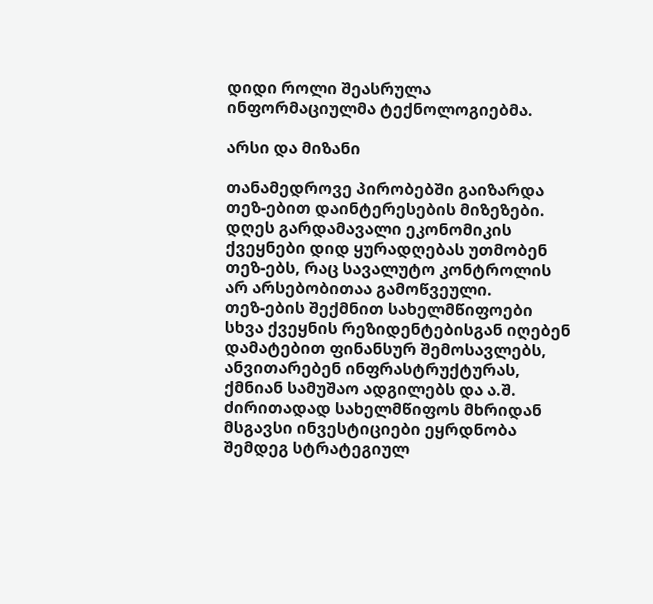დიდი როლი შეასრულა ინფორმაციულმა ტექნოლოგიებმა.

არსი და მიზანი

თანამედროვე პირობებში გაიზარდა თეზ-ებით დაინტერესების მიზეზები. დღეს გარდამავალი ეკონომიკის ქვეყნები დიდ ყურადღებას უთმობენ თეზ-ებს, რაც სავალუტო კონტროლის არ არსებობითაა გამოწვეული.
თეზ-ების შექმნით სახელმწიფოები სხვა ქვეყნის რეზიდენტებისგან იღებენ დამატებით ფინანსურ შემოსავლებს, ანვითარებენ ინფრასტრუქტურას, ქმნიან სამუშაო ადგილებს და ა.შ. ძირითადად სახელმწიფოს მხრიდან მსგავსი ინვესტიციები ეყრდნობა შემდეგ სტრატეგიულ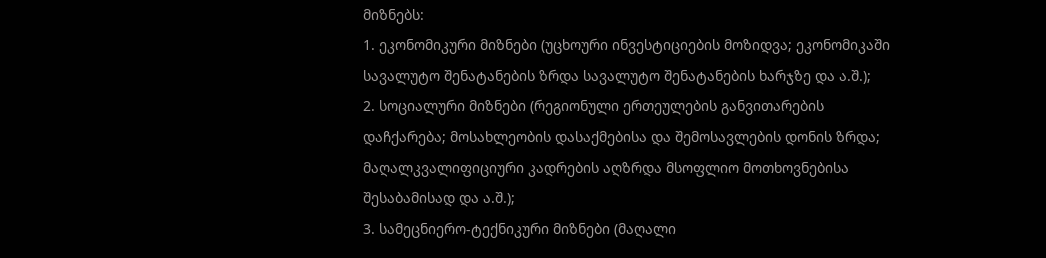მიზნებს:
1. ეკონომიკური მიზნები (უცხოური ინვესტიციების მოზიდვა; ეკონომიკაში სავალუტო შენატანების ზრდა სავალუტო შენატანების ხარჯზე და ა.შ.);
2. სოციალური მიზნები (რეგიონული ერთეულების განვითარების დაჩქარება; მოსახლეობის დასაქმებისა და შემოსავლების დონის ზრდა; მაღალკვალიფიციური კადრების აღზრდა მსოფლიო მოთხოვნებისა შესაბამისად და ა.შ.);
3. სამეცნიერო-ტექნიკური მიზნები (მაღალი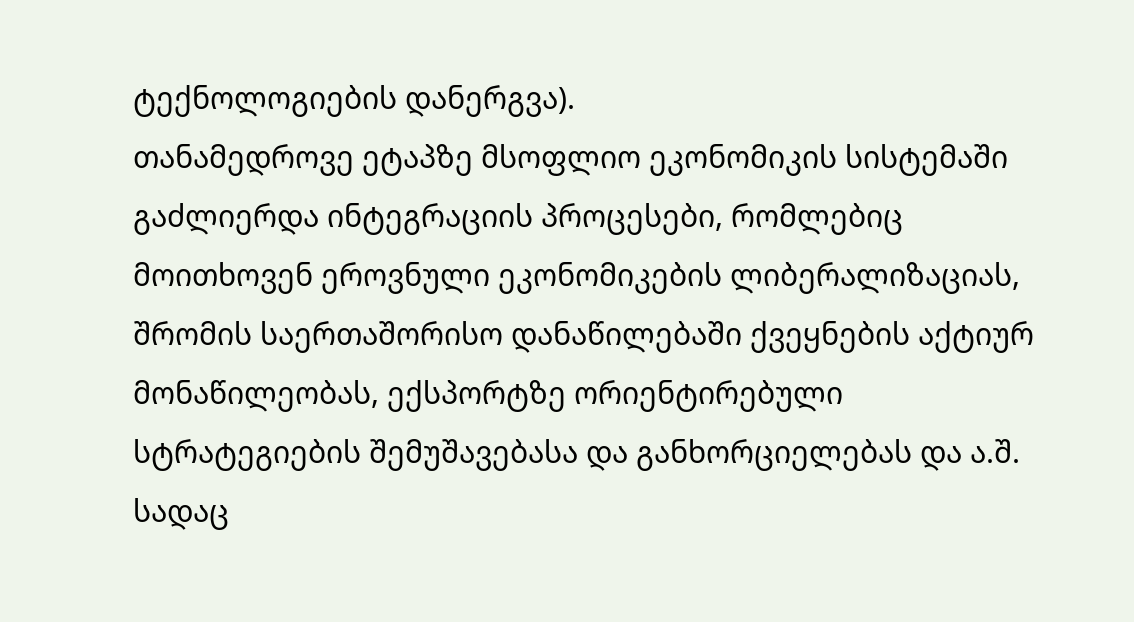ტექნოლოგიების დანერგვა).
თანამედროვე ეტაპზე მსოფლიო ეკონომიკის სისტემაში გაძლიერდა ინტეგრაციის პროცესები, რომლებიც მოითხოვენ ეროვნული ეკონომიკების ლიბერალიზაციას, შრომის საერთაშორისო დანაწილებაში ქვეყნების აქტიურ მონაწილეობას, ექსპორტზე ორიენტირებული სტრატეგიების შემუშავებასა და განხორციელებას და ა.შ. სადაც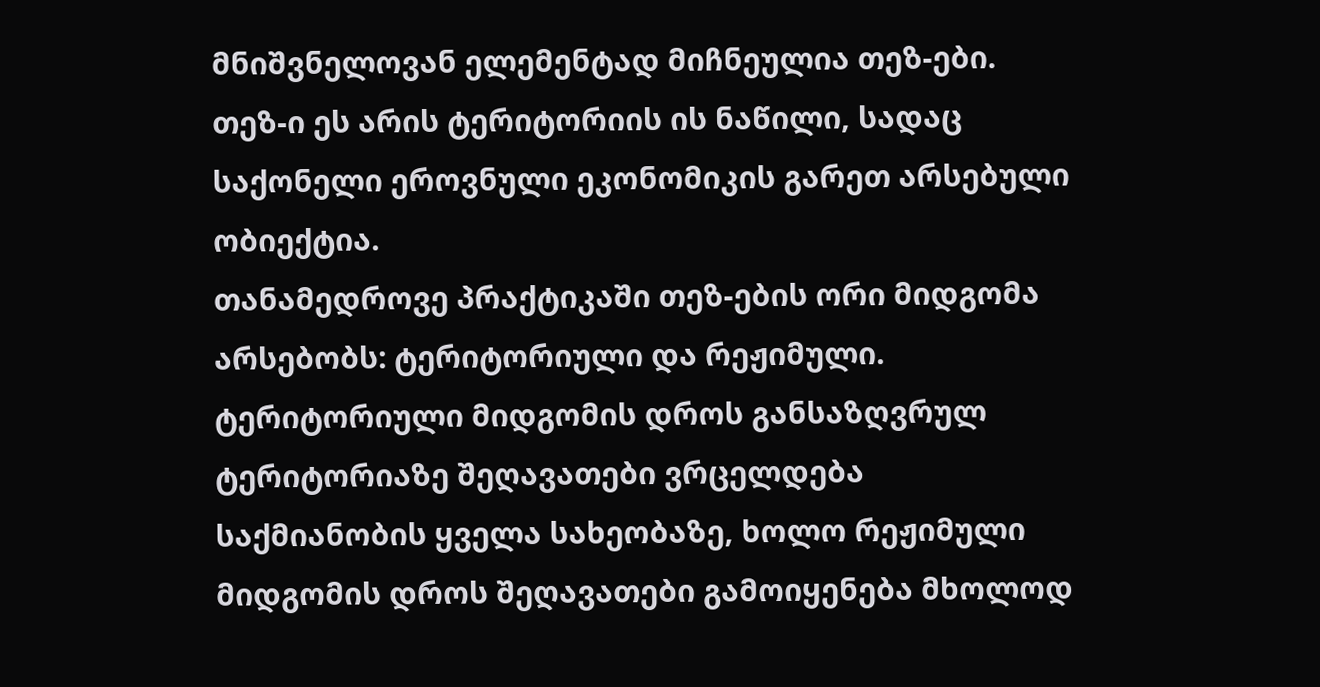მნიშვნელოვან ელემენტად მიჩნეულია თეზ-ები.
თეზ-ი ეს არის ტერიტორიის ის ნაწილი, სადაც საქონელი ეროვნული ეკონომიკის გარეთ არსებული ობიექტია.
თანამედროვე პრაქტიკაში თეზ-ების ორი მიდგომა არსებობს: ტერიტორიული და რეჟიმული. ტერიტორიული მიდგომის დროს განსაზღვრულ ტერიტორიაზე შეღავათები ვრცელდება საქმიანობის ყველა სახეობაზე, ხოლო რეჟიმული მიდგომის დროს შეღავათები გამოიყენება მხოლოდ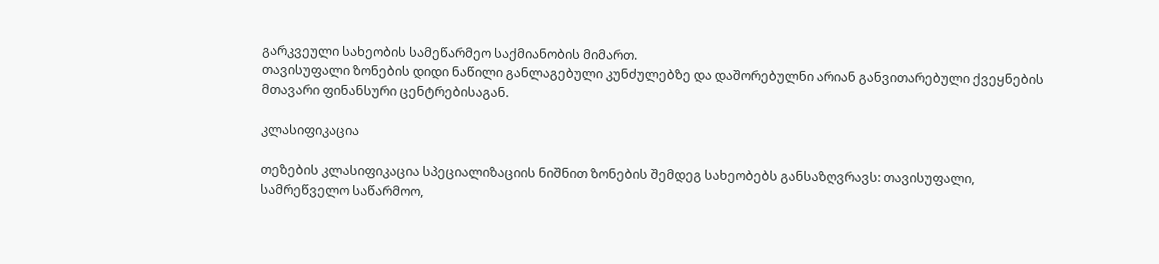გარკვეული სახეობის სამეწარმეო საქმიანობის მიმართ.
თავისუფალი ზონების დიდი ნაწილი განლაგებული კუნძულებზე და დაშორებულნი არიან განვითარებული ქვეყნების მთავარი ფინანსური ცენტრებისაგან.

კლასიფიკაცია

თეზების კლასიფიკაცია სპეციალიზაციის ნიშნით ზონების შემდეგ სახეობებს განსაზღვრავს: თავისუფალი, სამრეწველო საწარმოო,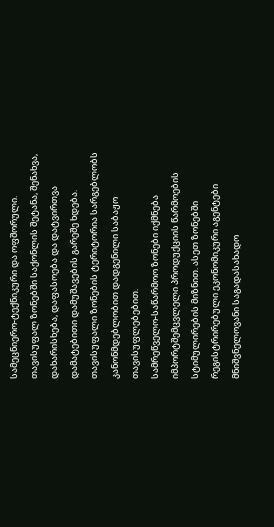სამეცნიერო-ტექნიკური და ოფშორული.
თავისუფალ ზონებში საქონლის შეტანა, შენახვა, დახარისხება, დაფასოება და დატვირთვა დამატებითი დამუშავების გარეშე ხდება. თავისუფალი ზონების ტერიტორია სარგებლობს კანონმდებლობით დადგენილი საბაჟო თავისუფლებებით.
სამრეწველო-საწარმოო ზონები იქმნება იმპორტშემცვლელი პროდუქციის წარმოების სტიმულირების მიზნით. ასეთ ზონებში რეგისტრირებული ეკონომიკური აგენტები მნიშვნელოვანი საგადასახადო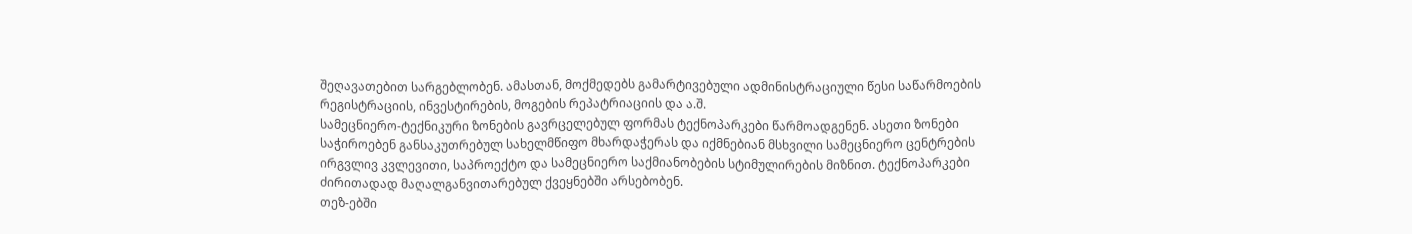შეღავათებით სარგებლობენ. ამასთან, მოქმედებს გამარტივებული ადმინისტრაციული წესი საწარმოების რეგისტრაციის, ინვესტირების, მოგების რეპატრიაციის და ა.შ.
სამეცნიერო-ტექნიკური ზონების გავრცელებულ ფორმას ტექნოპარკები წარმოადგენენ. ასეთი ზონები საჭიროებენ განსაკუთრებულ სახელმწიფო მხარდაჭერას და იქმნებიან მსხვილი სამეცნიერო ცენტრების ირგვლივ კვლევითი, საპროექტო და სამეცნიერო საქმიანობების სტიმულირების მიზნით. ტექნოპარკები ძირითადად მაღალგანვითარებულ ქვეყნებში არსებობენ.
თეზ-ებში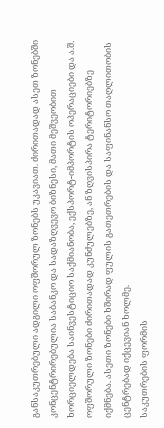განსაკუთრებული ადგილი ოფშორულ ზონებს უკავიათ. ძირითადად ასეთ ზონებში კონცენტრირებულია საბანკო და სადაზღვევო ბიზნესი, მათი მეშვეობით ხორციელდება საინვესტიციო საქმიანობა, ექსპორტ-იმპორტის ოპერაციები და ა.შ. ოფშორული ზონები ძირითადად კუნძულებზე, ან ზღვისპირა ტერიტორიებზე იქმნება. ასეთი ზონები ხშირად ფულის გათეთრების და საფინანსო თაღლითობის ცენტრებად იქცევიან ხოლმე.
საკუთრების ფორმის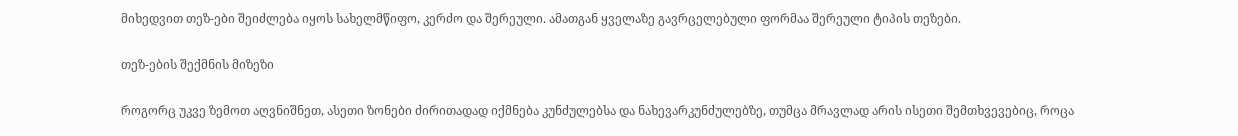მიხედვით თეზ-ები შეიძლება იყოს სახელმწიფო, კერძო და შერეული. ამათგან ყველაზე გავრცელებული ფორმაა შერეული ტიპის თეზები.

თეზ-ების შექმნის მიზეზი

როგორც უკვე ზემოთ აღვნიშნეთ, ასეთი ზონები ძირითადად იქმნება კუნძულებსა და ნახევარკუნძულებზე, თუმცა მრავლად არის ისეთი შემთხვევებიც, როცა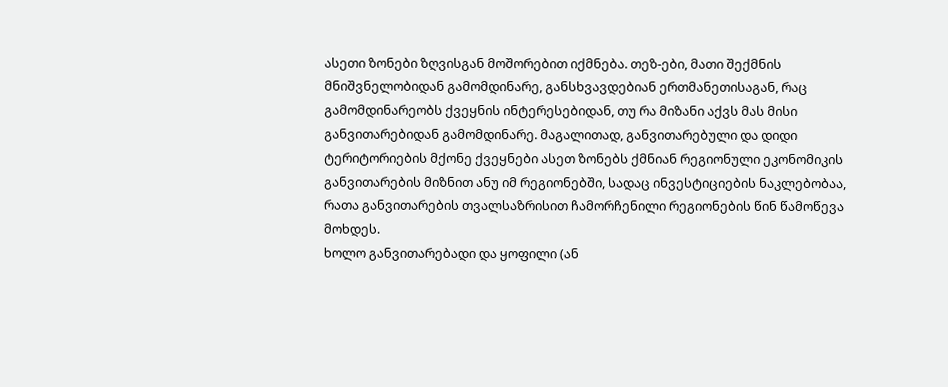ასეთი ზონები ზღვისგან მოშორებით იქმნება. თეზ-ები, მათი შექმნის მნიშვნელობიდან გამომდინარე, განსხვავდებიან ერთმანეთისაგან, რაც გამომდინარეობს ქვეყნის ინტერესებიდან, თუ რა მიზანი აქვს მას მისი განვითარებიდან გამომდინარე. მაგალითად, განვითარებული და დიდი ტერიტორიების მქონე ქვეყნები ასეთ ზონებს ქმნიან რეგიონული ეკონომიკის განვითარების მიზნით ანუ იმ რეგიონებში, სადაც ინვესტიციების ნაკლებობაა, რათა განვითარების თვალსაზრისით ჩამორჩენილი რეგიონების წინ წამოწევა მოხდეს.
ხოლო განვითარებადი და ყოფილი (ან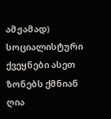ამჟამად) სოციალისტური ქვეყნები ასეთ ზონებს ქმნიან ღია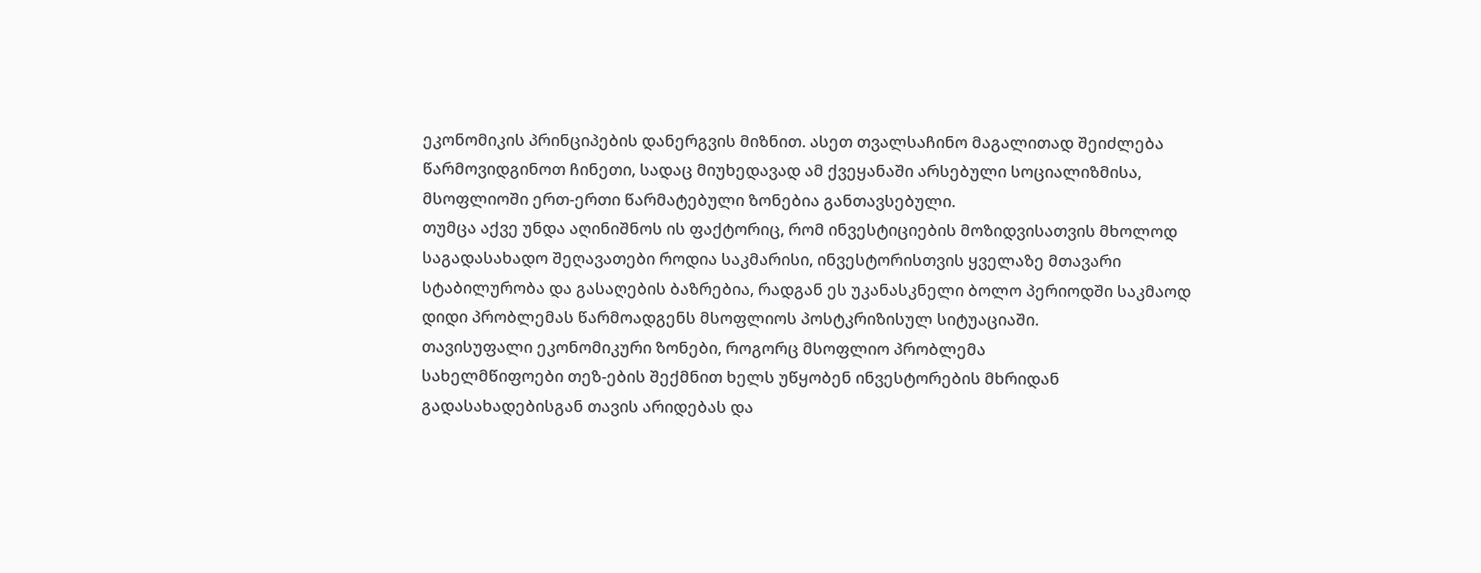ეკონომიკის პრინციპების დანერგვის მიზნით. ასეთ თვალსაჩინო მაგალითად შეიძლება წარმოვიდგინოთ ჩინეთი, სადაც მიუხედავად ამ ქვეყანაში არსებული სოციალიზმისა, მსოფლიოში ერთ-ერთი წარმატებული ზონებია განთავსებული.
თუმცა აქვე უნდა აღინიშნოს ის ფაქტორიც, რომ ინვესტიციების მოზიდვისათვის მხოლოდ საგადასახადო შეღავათები როდია საკმარისი, ინვესტორისთვის ყველაზე მთავარი სტაბილურობა და გასაღების ბაზრებია, რადგან ეს უკანასკნელი ბოლო პერიოდში საკმაოდ დიდი პრობლემას წარმოადგენს მსოფლიოს პოსტკრიზისულ სიტუაციაში.
თავისუფალი ეკონომიკური ზონები, როგორც მსოფლიო პრობლემა
სახელმწიფოები თეზ-ების შექმნით ხელს უწყობენ ინვესტორების მხრიდან გადასახადებისგან თავის არიდებას და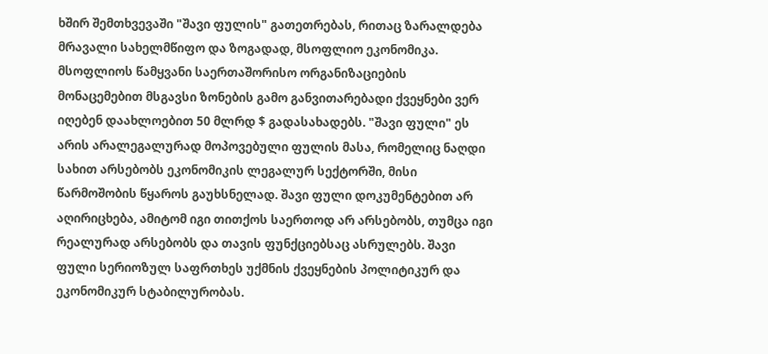ხშირ შემთხვევაში "შავი ფულის" გათეთრებას, რითაც ზარალდება მრავალი სახელმწიფო და ზოგადად, მსოფლიო ეკონომიკა. მსოფლიოს წამყვანი საერთაშორისო ორგანიზაციების მონაცემებით მსგავსი ზონების გამო განვითარებადი ქვეყნები ვერ იღებენ დაახლოებით 50 მლრდ $ გადასახადებს. "შავი ფული" ეს არის არალეგალურად მოპოვებული ფულის მასა, რომელიც ნაღდი სახით არსებობს ეკონომიკის ლეგალურ სექტორში, მისი წარმოშობის წყაროს გაუხსნელად. შავი ფული დოკუმენტებით არ აღირიცხება, ამიტომ იგი თითქოს საერთოდ არ არსებობს, თუმცა იგი რეალურად არსებობს და თავის ფუნქციებსაც ასრულებს. შავი ფული სერიოზულ საფრთხეს უქმნის ქვეყნების პოლიტიკურ და ეკონომიკურ სტაბილურობას.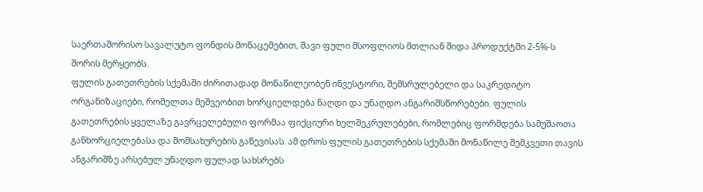საერთაშორისო სავალუტო ფონდის მონაცემებით, შავი ფული მსოფლიოს მთლიან შიდა პროდუქტში 2-5%-ს შორის მერყეობს.
ფულის გათეთრების სქემაში ძირითადად მონაწილეობენ ინვესტორი, შემსრულებელი და საკრედიტო ორგანიზაციები, რომელთა მეშვეობით ხორციელდება ნაღდი და უნაღდო ანგარიშსწორებები. ფულის გათეთრების ყველაზე გავრცელებული ფორმაა ფიქციური ხელშეკრულებები, რომლებიც ფორმდება სამუშაოთა განხორციელებასა და მომსახურების გაწევისას. ამ დროს ფულის გათეთრების სქემაში მონაწილე შემკვეთი თავის ანგარიშზე არსებულ უნაღდო ფულად სახსრებს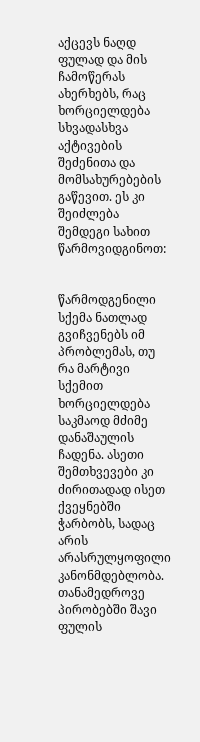აქცევს ნაღდ ფულად და მის ჩამოწერას ახერხებს, რაც ხორციელდება სხვადასხვა აქტივების შეძენითა და მომსახურებების გაწევით. ეს კი შეიძლება შემდეგი სახით წარმოვიდგინოთ:


წარმოდგენილი სქემა ნათლად გვიჩვენებს იმ პრობლემას, თუ რა მარტივი სქემით ხორციელდება საკმაოდ მძიმე დანაშაულის ჩადენა. ასეთი შემთხვევები კი ძირითადად ისეთ ქვეყნებში ჭარბობს, სადაც არის არასრულყოფილი კანონმდებლობა.
თანამედროვე პირობებში შავი ფულის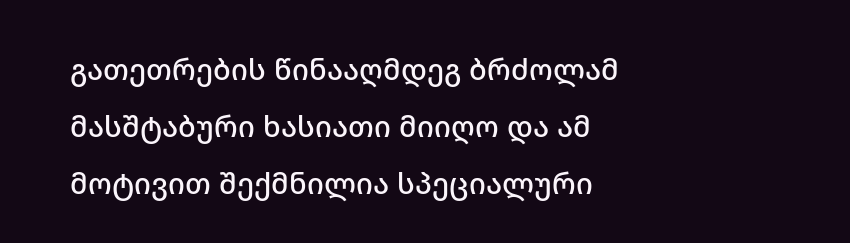გათეთრების წინააღმდეგ ბრძოლამ მასშტაბური ხასიათი მიიღო და ამ მოტივით შექმნილია სპეციალური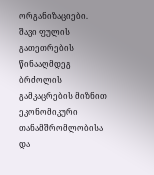ორგანიზაციები.
შავი ფულის გათეთრების წინააღმდეგ ბრძოლის გამკაცრების მიზნით ეკონომიკური თანამშრომლობისა და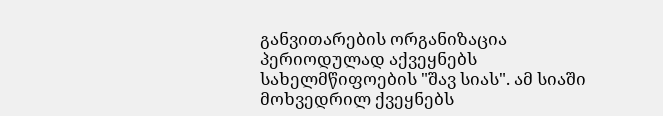განვითარების ორგანიზაცია პერიოდულად აქვეყნებს სახელმწიფოების "შავ სიას". ამ სიაში მოხვედრილ ქვეყნებს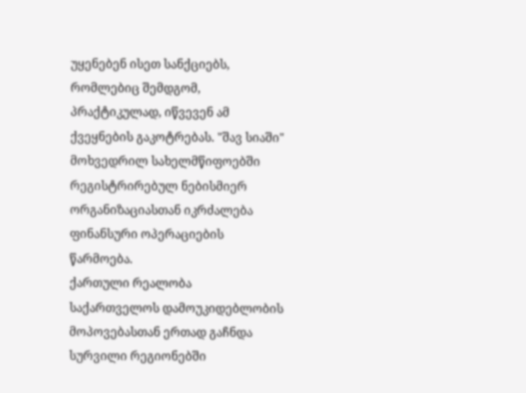უყენებენ ისეთ სანქციებს, რომლებიც შემდგომ, პრაქტიკულად, იწვევენ ამ ქვეყნების გაკოტრებას. "შავ სიაში" მოხვედრილ სახელმწიფოებში რეგისტრირებულ ნებისმიერ ორგანიზაციასთან იკრძალება ფინანსური ოპერაციების წარმოება.
ქართული რეალობა
საქართველოს დამოუკიდებლობის მოპოვებასთან ერთად გაჩნდა სურვილი რეგიონებში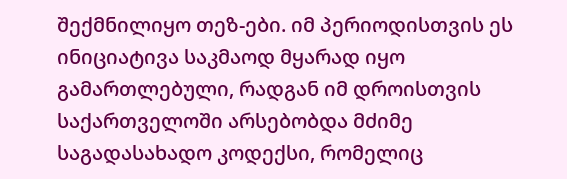შექმნილიყო თეზ-ები. იმ პერიოდისთვის ეს ინიციატივა საკმაოდ მყარად იყო გამართლებული, რადგან იმ დროისთვის საქართველოში არსებობდა მძიმე საგადასახადო კოდექსი, რომელიც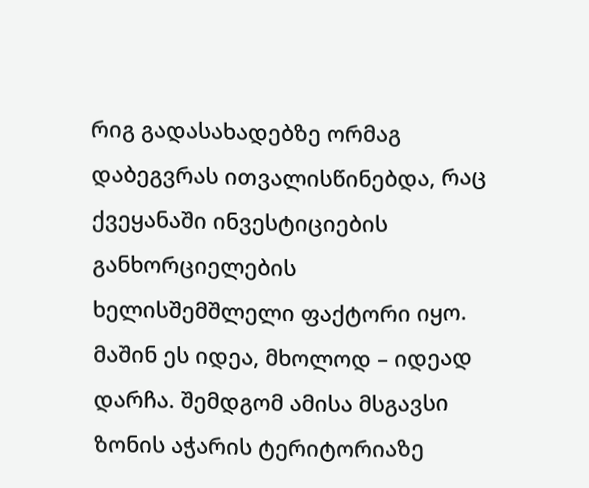რიგ გადასახადებზე ორმაგ დაბეგვრას ითვალისწინებდა, რაც ქვეყანაში ინვესტიციების განხორციელების ხელისშემშლელი ფაქტორი იყო. მაშინ ეს იდეა, მხოლოდ – იდეად დარჩა. შემდგომ ამისა მსგავსი ზონის აჭარის ტერიტორიაზე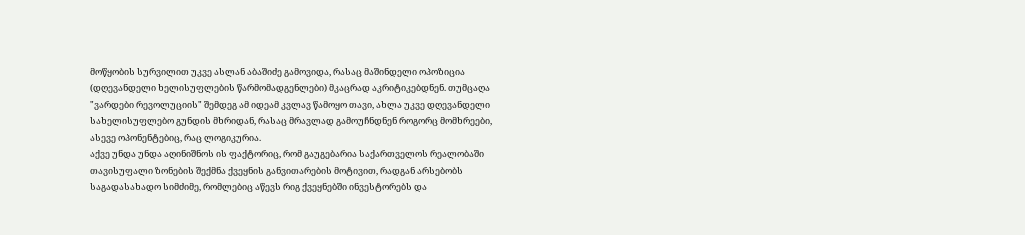მოწყობის სურვილით უკვე ასლან აბაშიძე გამოვიდა, რასაც მაშინდელი ოპოზიცია (დღევანდელი ხელისუფლების წარმომადგენლები) მკაცრად აკრიტიკებდნენ. თუმცაღა "ვარდები რევოლუციის" შემდეგ ამ იდეამ კვლავ წამოყო თავი, ახლა უკვე დღევანდელი სახელისუფლებო გუნდის მხრიდან, რასაც მრავლად გამოუჩნდნენ როგორც მომხრეები, ასევე ოპონენტებიც, რაც ლოგიკურია.
აქვე უნდა უნდა აღინიშნოს ის ფაქტორიც, რომ გაუგებარია საქართველოს რეალობაში თავისუფალი ზონების შექმნა ქვეყნის განვითარების მოტივით, რადგან არსებობს საგადასახადო სიმძიმე, რომლებიც აწევს რიგ ქვეყნებში ინვესტორებს და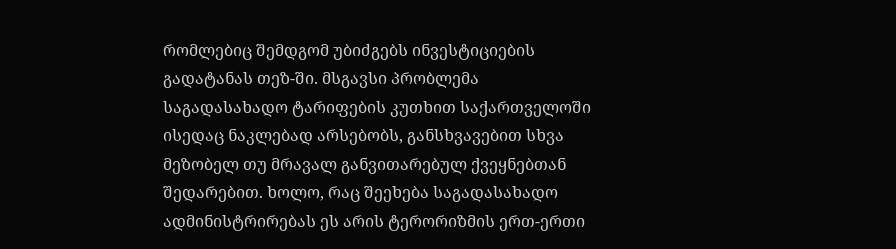რომლებიც შემდგომ უბიძგებს ინვესტიციების გადატანას თეზ-ში. მსგავსი პრობლემა საგადასახადო ტარიფების კუთხით საქართველოში ისედაც ნაკლებად არსებობს, განსხვავებით სხვა მეზობელ თუ მრავალ განვითარებულ ქვეყნებთან შედარებით. ხოლო, რაც შეეხება საგადასახადო ადმინისტრირებას ეს არის ტერორიზმის ერთ-ერთი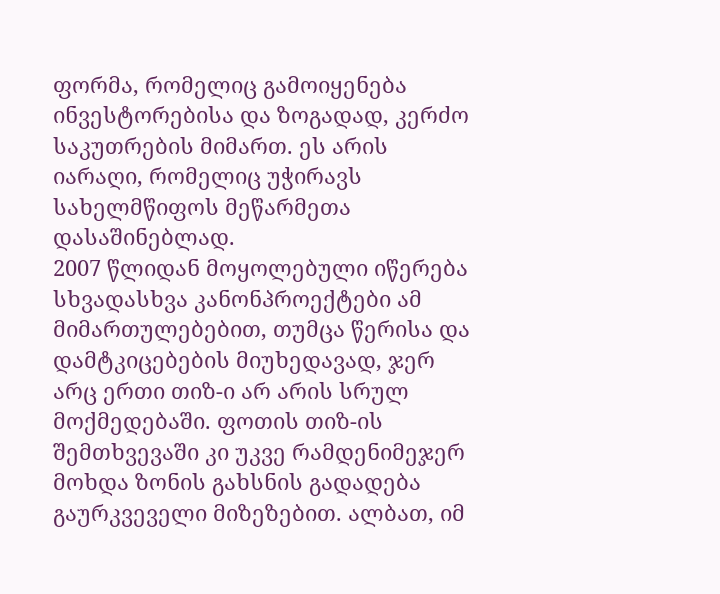ფორმა, რომელიც გამოიყენება ინვესტორებისა და ზოგადად, კერძო საკუთრების მიმართ. ეს არის იარაღი, რომელიც უჭირავს სახელმწიფოს მეწარმეთა დასაშინებლად.
2007 წლიდან მოყოლებული იწერება სხვადასხვა კანონპროექტები ამ მიმართულებებით, თუმცა წერისა და დამტკიცებების მიუხედავად, ჯერ არც ერთი თიზ-ი არ არის სრულ მოქმედებაში. ფოთის თიზ-ის შემთხვევაში კი უკვე რამდენიმეჯერ მოხდა ზონის გახსნის გადადება გაურკვეველი მიზეზებით. ალბათ, იმ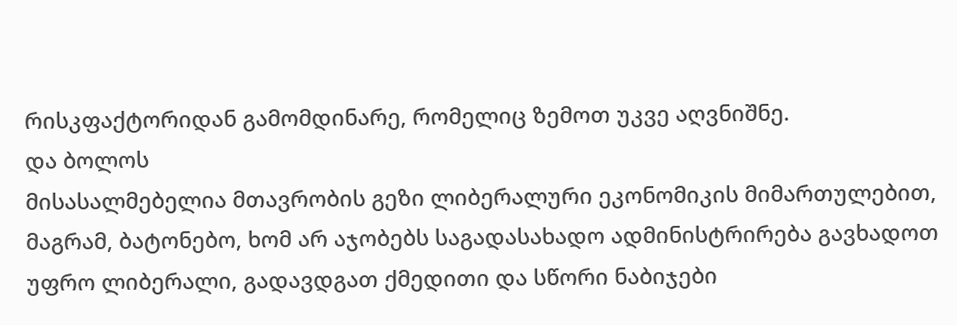რისკფაქტორიდან გამომდინარე, რომელიც ზემოთ უკვე აღვნიშნე.
და ბოლოს
მისასალმებელია მთავრობის გეზი ლიბერალური ეკონომიკის მიმართულებით, მაგრამ, ბატონებო, ხომ არ აჯობებს საგადასახადო ადმინისტრირება გავხადოთ უფრო ლიბერალი, გადავდგათ ქმედითი და სწორი ნაბიჯები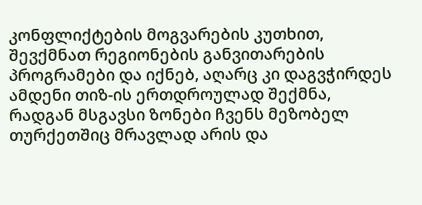კონფლიქტების მოგვარების კუთხით, შევქმნათ რეგიონების განვითარების პროგრამები და იქნებ, აღარც კი დაგვჭირდეს ამდენი თიზ-ის ერთდროულად შექმნა, რადგან მსგავსი ზონები ჩვენს მეზობელ თურქეთშიც მრავლად არის და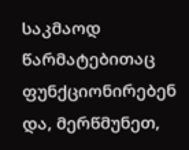საკმაოდ წარმატებითაც ფუნქციონირებენ და, მერწმუნეთ,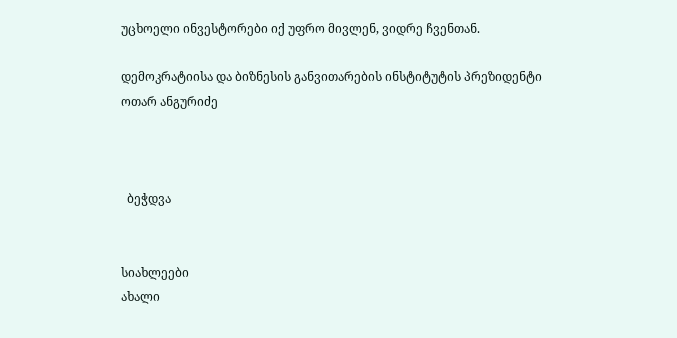უცხოელი ინვესტორები იქ უფრო მივლენ, ვიდრე ჩვენთან.

დემოკრატიისა და ბიზნესის განვითარების ინსტიტუტის პრეზიდენტი
ოთარ ანგურიძე



  ბეჭდვა


სიახლეები
ახალი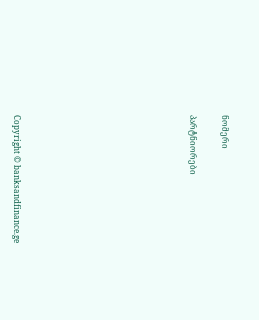ნომერი

პარტნიორები










Copyright © banksandfinance.ge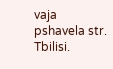vaja pshavela str. Tbilisi.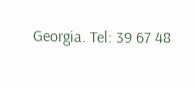Georgia. Tel: 39 67 48